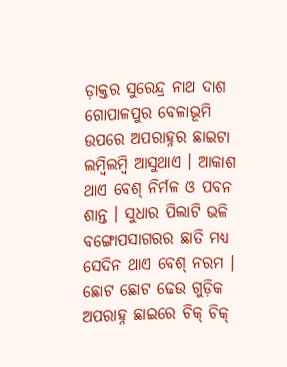ଡ଼ାକ୍ତର ସୁରେନ୍ଦ୍ର ନାଥ ଦାଶ
ଗୋପାଳପୁର ବେଳାଭୂମି ଉପରେ ଅପରାହ୍ନର ଛାଇଟା ଲମ୍ବିଲମ୍ବି ଆସୁଥାଏ । ଆକାଶ ଥାଏ ବେଶ୍ ନିର୍ମଳ ଓ ପବନ ଶାନ୍ତ । ସୁଧାର ପିଲାଟି ଭଳି ବଙ୍ଗୋପସାଗରର ଛାତି ମଧ୍ୟ ସେଦିନ ଥାଏ ବେଶ୍ ନରମ । ଛୋଟ ଛୋଟ ଢେଉ ଗୁଡ଼ିକ ଅପରାହ୍ନ ଛାଇରେ ଚିକ୍ ଚିକ୍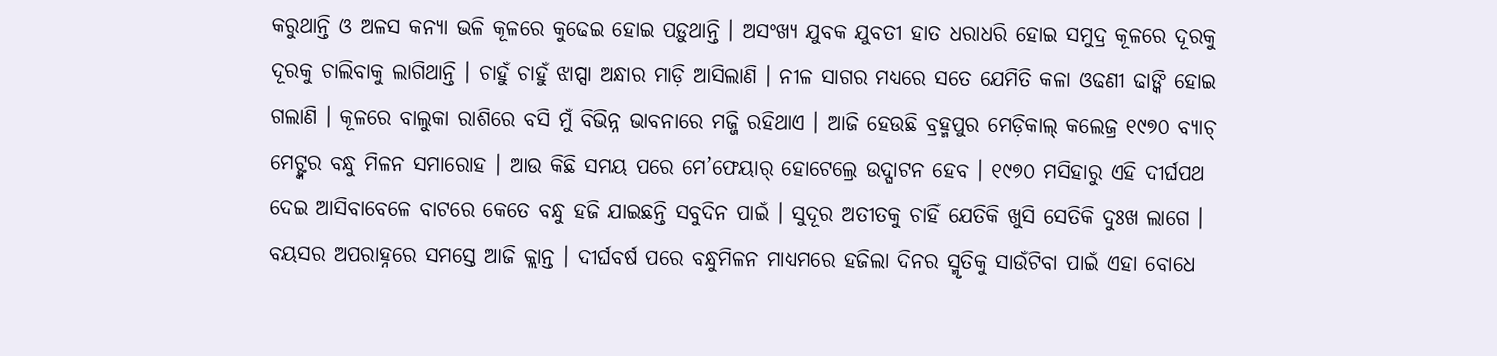କରୁଥାନ୍ତି ଓ ଅଳସ କନ୍ୟା ଭଳି କୂଳରେ କୁଢେଇ ହୋଇ ପଡ଼ୁଥାନ୍ତି । ଅସଂଖ୍ୟ ଯୁବକ ଯୁବତୀ ହାତ ଧରାଧରି ହୋଇ ସମୁଦ୍ର କୂଳରେ ଦୂରକୁ ଦୂରକୁ ଚାଲିବାକୁ ଲାଗିଥାନ୍ତି । ଚାହୁଁ ଚାହୁଁ ଝାପ୍ସା ଅନ୍ଧାର ମାଡ଼ି ଆସିଲାଣି । ନୀଳ ସାଗର ମଧ୍ୟରେ ସତେ ଯେମିତି କଳା ଓଢଣୀ ଢାଙ୍କି ହୋଇ ଗଲାଣି । କୂଳରେ ବାଲୁକା ରାଶିରେ ବସି ମୁଁ ବିଭିନ୍ନ ଭାବନାରେ ମଜ୍ଜି ରହିଥାଏ । ଆଜି ହେଉଛି ବ୍ରହ୍ମପୁର ମେଡ଼ିକାଲ୍ କଲେଜ୍ର ୧୯୭୦ ବ୍ୟାଚ୍ ମେଟ୍ଙ୍କର ବନ୍ଧୁ ମିଳନ ସମାରୋହ । ଆଉ କିଛି ସମୟ ପରେ ମେ’ଫେୟାର୍ ହୋଟେଲ୍ରେ ଉଦ୍ଘାଟନ ହେବ । ୧୯୭୦ ମସିହାରୁ ଏହି ଦୀର୍ଘପଥ ଦେଇ ଆସିବାବେଳେ ବାଟରେ କେତେ ବନ୍ଧୁ ହଜି ଯାଇଛନ୍ତି ସବୁଦିନ ପାଇଁ । ସୁଦୂର ଅତୀତକୁ ଚାହିଁ ଯେତିକି ଖୁସି ସେତିକି ଦୁଃଖ ଲାଗେ । ବୟସର ଅପରାହ୍ନରେ ସମସ୍ତେ ଆଜି କ୍ଲାନ୍ତ । ଦୀର୍ଘବର୍ଷ ପରେ ବନ୍ଧୁମିଳନ ମାଧ୍ୟମରେ ହଜିଲା ଦିନର ସ୍ମୃତିକୁ ସାଉଁଟିବା ପାଇଁ ଏହା ବୋଧେ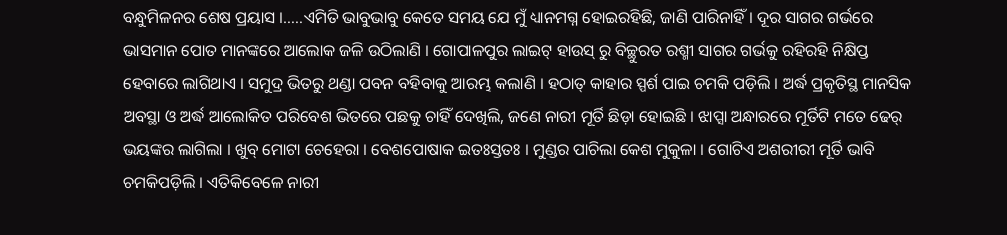ବନ୍ଧୁମିଳନର ଶେଷ ପ୍ରୟାସ ।…..ଏମିତି ଭାବୁଭାବୁ କେତେ ସମୟ ଯେ ମୁଁ ଧ୍ୟାନମଗ୍ନ ହୋଇରହିଛି, ଜାଣି ପାରିନାହିଁ । ଦୂର ସାଗର ଗର୍ଭରେ ଭାସମାନ ପୋତ ମାନଙ୍କରେ ଆଲୋକ ଜଳି ଉଠିଲାଣି । ଗୋପାଳପୁର ଲାଇଟ୍ ହାଉସ୍ ରୁ ବିଚ୍ଛୁରତ ରଶ୍ମୀ ସାଗର ଗର୍ଭକୁ ରହିରହି ନିକ୍ଷିପ୍ତ ହେବାରେ ଲାଗିଥାଏ । ସମୁଦ୍ର ଭିତରୁ ଥଣ୍ଡା ପବନ ବହିବାକୁ ଆରମ୍ଭ କଲାଣି । ହଠାତ୍ କାହାର ସ୍ପର୍ଶ ପାଇ ଚମକି ପଡ଼ିଲି । ଅର୍ଦ୍ଧ ପ୍ରକୃତିସ୍ଥ ମାନସିକ ଅବସ୍ଥା ଓ ଅର୍ଦ୍ଧ ଆଲୋକିତ ପରିବେଶ ଭିତରେ ପଛକୁ ଚାହିଁ ଦେଖିଲି, ଜଣେ ନାରୀ ମୂର୍ତି ଛିଡ଼ା ହୋଇଛି । ଝାପ୍ସା ଅନ୍ଧାରରେ ମୂର୍ତିଟି ମତେ ଢେର୍ ଭୟଙ୍କର ଲାଗିଲା । ଖୁବ୍ ମୋଟା ଚେହେରା । ବେଶପୋଷାକ ଇତଃସ୍ତତଃ । ମୁଣ୍ଡର ପାଚିଲା କେଶ ମୁକୁଳା । ଗୋଟିଏ ଅଶରୀରୀ ମୂର୍ତି ଭାବି ଚମକିପଡ଼ିଲି । ଏତିକିବେଳେ ନାରୀ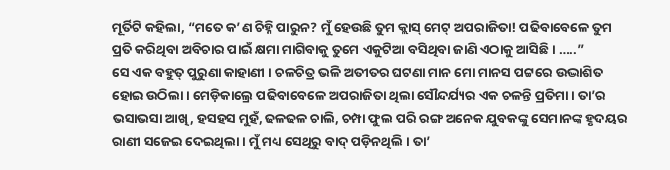ମୂର୍ତିଟି କହିଲା, “ମତେ କ’ଣ ଚିହ୍ନି ପାରୁନ? ମୁଁ ହେଉଛି ତୁମ କ୍ଲାସ୍ ମେଟ୍ ଅପରାଜିତା! ପଢିବାବେଳେ ତୁମ ପ୍ରତି କରିଥିବା ଅବିଚାର ପାଇଁ କ୍ଷମା ମାଗିବାକୁ ତୁମେ ଏକୁଟିଆ ବସିଥିବା ଜାଣି ଏଠାକୁ ଆସିଛି । …..”
ସେ ଏକ ବହୁତ୍ ପୁରୁଣା କାହାଣୀ । ଚଳଚିତ୍ର ଭଳି ଅତୀତର ଘଟଣା ମାନ ମୋ ମାନସ ପଟ୍ଟରେ ଉଦ୍ଭାଶିତ ହୋଇ ଉଠିଲା । ମେଡ଼ିକାଲ୍ରେ ପଢିବାବେଳେ ଅପରାଜିତା ଥିଲା ସୌନ୍ଦର୍ଯ୍ୟର ଏକ ଚଳନ୍ତି ପ୍ରତିମା । ତା’ର ଭସାଭସା ଆଖି, ହସହସ ମୁହଁ, ଢଳଢଳ ଚାଲି, ଚମ୍ପା ଫୁଲ ପରି ରଙ୍ଗ ଅନେକ ଯୁବକଙ୍କୁ ସେମାନଙ୍କ ହୃଦୟର ରାଣୀ ସଜେଇ ଦେଇଥିଲା । ମୁଁ ମଧ୍ୟ ସେଥିରୁ ବାଦ୍ ପଡ଼ିନଥିଲି । ତା’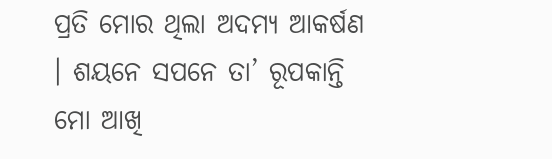ପ୍ରତି ମୋର ଥିଲା ଅଦମ୍ୟ ଆକର୍ଷଣ । ଶୟନେ ସପନେ ତା’ ରୂପକାନ୍ତି ମୋ ଆଖି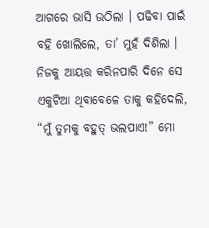ଆଗରେ ଭାସି ଉଠିଲା । ପଢିବା ପାଇଁ ବହି ଖୋଲିଲେ, ତା’ ମୁହଁ ଦିଶିଲା । ନିଜକୁ ଆୟତ୍ତ କରିନପାରି ଦିନେ ସେ ଏକୁଟିଆ ଥିବାବେଳେ ତାକୁ କହିଦେଲି, “ମୁଁ ତୁମକୁ ବହୁତ୍ ଭଲପାଏ!” ମୋ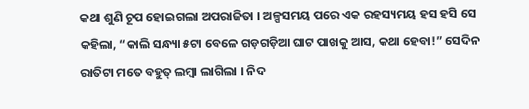କଥା ଶୁଣି ଚୂପ ହୋଇଗଲା ଅପରାଜିତା । ଅଳ୍ପସମୟ ପରେ ଏକ ରହସ୍ୟମୟ ହସ ହସି ସେ କହିଲା, “କାଲି ସନ୍ଧ୍ୟା ୫ଟା ବେଳେ ଗଡ଼ଗଡ଼ିଆ ଘାଟ ପାଖକୁ ଆସ, କଥା ହେବା!” ସେଦିନ ରାତିଟା ମତେ ବହୁତ୍ ଲମ୍ବା ଲାଗିଲା । ନିଦ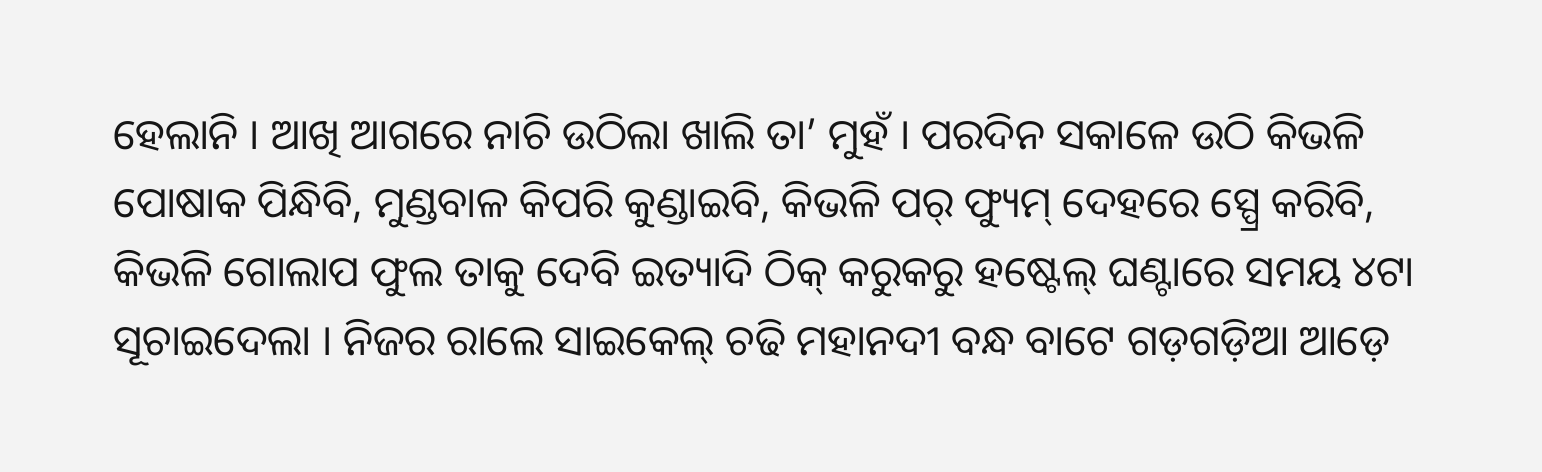ହେଲାନି । ଆଖି ଆଗରେ ନାଚି ଉଠିଲା ଖାଲି ତା’ ମୁହଁ । ପରଦିନ ସକାଳେ ଉଠି କିଭଳି ପୋଷାକ ପିନ୍ଧିବି, ମୁଣ୍ଡବାଳ କିପରି କୁଣ୍ଡାଇବି, କିଭଳି ପର୍ ଫ୍ୟୁମ୍ ଦେହରେ ସ୍ପ୍ରେ କରିବି, କିଭଳି ଗୋଲାପ ଫୁଲ ତାକୁ ଦେବି ଇତ୍ୟାଦି ଠିକ୍ କରୁକରୁ ହଷ୍ଟେଲ୍ ଘଣ୍ଟାରେ ସମୟ ୪ଟା ସୂଚାଇଦେଲା । ନିଜର ରାଲେ ସାଇକେଲ୍ ଚଢି ମହାନଦୀ ବନ୍ଧ ବାଟେ ଗଡ଼ଗଡ଼ିଆ ଆଡ଼େ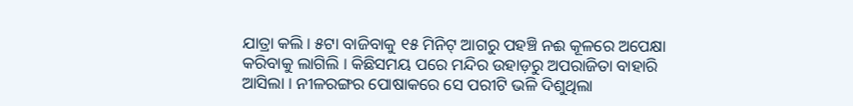ଯାତ୍ରା କଲି । ୫ଟା ବାଜିବାକୁ ୧୫ ମିନିଟ୍ ଆଗରୁ ପହଞ୍ଚି ନଈ କୂଳରେ ଅପେକ୍ଷା କରିବାକୁ ଲାଗିଲି । କିଛିସମୟ ପରେ ମନ୍ଦିର ଉହାଡ଼ରୁ ଅପରାଜିତା ବାହାରି ଆସିଲା । ନୀଳରଙ୍ଗର ପୋଷାକରେ ସେ ପରୀଟି ଭଳି ଦିଶୁଥିଲା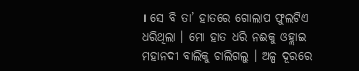। ସେ ବି ତା’ ହାତରେ ଗୋଲାପ ଫୁଲଟିଏ ଧରିଥିଲା । ମୋ ହାତ ଧରି ନଈକୁ ଓହ୍ଲାଇ ମହାନଦୀ ବାଲିକୁ ଚାଲିଗଲୁ । ଅଳ୍ପ ଦୂରରେ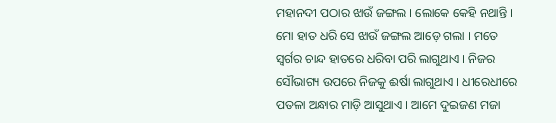ମହାନଦୀ ପଠାର ଝାଉଁ ଜଙ୍ଗଲ । ଲୋକେ କେହି ନଥାନ୍ତି । ମୋ ହାତ ଧରି ସେ ଝାଉଁ ଜଙ୍ଗଲ ଆଡ଼େ ଗଲା । ମତେ ସ୍ୱର୍ଗର ଚାନ୍ଦ ହାତରେ ଧରିବା ପରି ଲାଗୁଥାଏ । ନିଜର ସୌଭାଗ୍ୟ ଉପରେ ନିଜକୁ ଈର୍ଷା ଲାଗୁଥାଏ । ଧୀରେଧୀରେ ପତଳା ଅନ୍ଧାର ମାଡ଼ି ଆସୁଥାଏ । ଆମେ ଦୁଇଜଣ ମଜା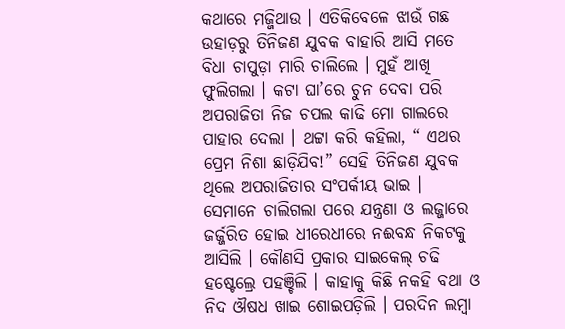କଥାରେ ମଜ୍ଜିଥାଉ । ଏତିକିବେଳେ ଝାଉଁ ଗଛ ଉହାଡ଼ରୁ ତିନିଜଣ ଯୁବକ ବାହାରି ଆସି ମତେ ବିଧା ଚାପୁଡ଼ା ମାରି ଚାଲିଲେ । ମୁହଁ ଆଖି ଫୁଲିଗଲା । କଟା ଘା’ରେ ଚୁନ ଦେବା ପରି ଅପରାଜିତା ନିଜ ଚପଲ କାଢି ମୋ ଗାଲରେ ପାହାର ଦେଲା । ଥଟ୍ଟା କରି କହିଲା, “ ଏଥର ପ୍ରେମ ନିଶା ଛାଡ଼ିଯିବ!” ସେହି ତିନିଜଣ ଯୁବକ ଥିଲେ ଅପରାଜିତାର ସଂପର୍କୀୟ ଭାଇ । ସେମାନେ ଚାଲିଗଲା ପରେ ଯନ୍ତ୍ରଣା ଓ ଲଜ୍ଜାରେ ଜର୍ଜ୍ଜରିତ ହୋଇ ଧୀରେଧୀରେ ନଈବନ୍ଧ ନିକଟକୁ ଆସିଲି । କୌଣସି ପ୍ରକାର ସାଇକେଲ୍ ଚଢି ହଷ୍ଟେଲ୍ରେ ପହଞ୍ଚିଲି । କାହାକୁ କିଛି ନକହି ବଥା ଓ ନିଦ ଔଷଧ ଖାଇ ଶୋଇପଡ଼ିଲି । ପରଦିନ ଲମ୍ବା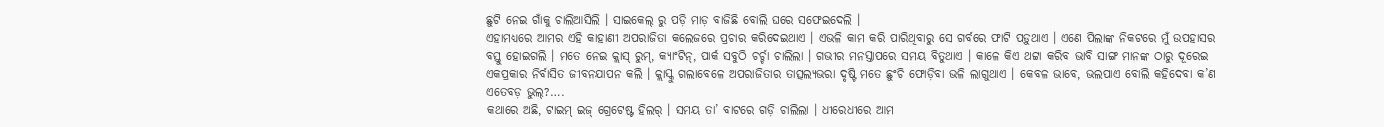ଛୁଟି ନେଇ ଗାଁକୁ ଚାଲିଆସିଲି । ସାଇକେଲ୍ ରୁ ପଡ଼ି ମାଡ଼ ବାଜିଛି ବୋଲି ଘରେ ସଫେଇଦେଲି ।
ଏହାମଧ୍ୟରେ ଆମର ଏହି କାହାଣୀ ଅପରାଜିତା କଲେଜରେ ପ୍ରଚାର କରିଦେଇଥାଏ । ଏଭଳି କାମ କରି ପାରିଥିବାରୁ ସେ ଗର୍ବରେ ଫାଟି ପଡ଼ୁଥାଏ । ଏଣେ ପିଲାଙ୍କ ନିକଟରେ ମୁଁ ଉପହାସର ବସ୍ତୁ ହୋଇଗଲି । ମତେ ନେଇ କ୍ଲାସ୍ ରୁମ୍, କ୍ୟାଂଟିନ୍, ପାର୍କ ସବୁଠି ଚର୍ଚ୍ଚା ଚାଲିଲା । ଗଭୀର ମନସ୍ତାପରେ ସମୟ ବିତୁଥାଏ । କାଳେ କିଏ ଥଟ୍ଟା କରିବ ଭାବି ସାଙ୍ଗ ମାନଙ୍କ ଠାରୁ ଦୂରେଇ ଏକପ୍ରକାର ନିର୍ବାସିତ ଜୀବନଯାପନ କଲି । କ୍ଲାସ୍କୁ ଗଲାବେଳେ ଅପରାଜିତାର ତାତ୍ସଲ୍ୟଭରା ଦୃଷ୍ଟି ମତେ ଛୁଂଚି ଫୋଡ଼ିବା ଭଳି ଲାଗୁଥାଏ । କେବଳ ଭାବେ, ଭଲପାଏ ବୋଲି କହିଦେବା କ’ଣ ଏତେବଡ଼ ଭୁଲ୍?….
କଥାରେ ଅଛି, ଟାଇମ୍ ଇଜ୍ ଗ୍ରେଟେଷ୍ଟ ହିଲର୍ । ସମୟ ତା’ ବାଟରେ ଗଡ଼ି ଚାଲିଲା । ଧୀରେଧୀରେ ଆମ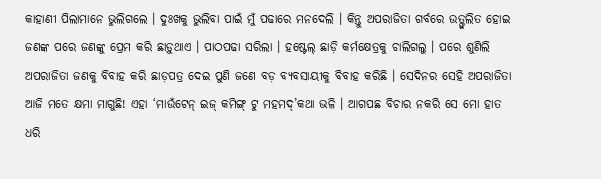କାହାଣୀ ପିଲାମାନେ ଭୁଲିଗଲେ । ଦୁଃଖକୁ ଭୁଲିବା ପାଇଁ ମୁଁ ପଢାରେ ମନଦେଲି । କିନ୍ତୁ ଅପରାଜିତା ଗର୍ବରେ ଉତ୍ଫୁଲିତ ହୋଇ ଜଣଙ୍କ ପରେ ଜଣଙ୍କୁ ପ୍ରେମ କରି ଛାଡ଼ୁଥାଏ । ପାଠପଢା ସରିଲା । ହଷ୍ଟେଲ୍ ଛାଡ଼ି କର୍ମକ୍ଷେତ୍ରକୁ ଚାଲିଗଲୁ । ପରେ ଶୁଣିଲି ଅପରାଜିତା ଜଣକୁ ବିବାହ କରି ଛାଡ଼ପତ୍ର ଦେଇ ପୁଣି ଜଣେ ବଡ଼ ବ୍ୟବସାୟୀକୁ ବିବାହ କରିଛି । ସେଦିନର ସେହି ଅପରାଜିତା ଆଜି ମତେ କ୍ଷମା ମାଗୁଛି! ଏହା ‘ମାଉଁଟେନ୍ ଇଜ୍ କମିଙ୍ଗ୍ ଟୁ ମହମଦ୍’କଥା ଭଳି । ଆଗପଛ ବିଚାର ନକରି ସେ ମୋ ହାତ ଧରି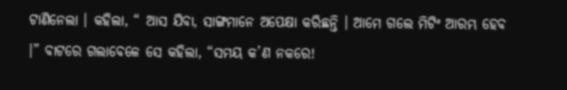ଟାଣିନେଲା । କହିଲା, “ ଆସ ଯିବା, ସାଙ୍ଗମାନେ ଅପେକ୍ଷା କରିଛନ୍ତି । ଆମେ ଗଲେ ମିଟିଂ ଆରମ୍ଭ ହେବ ।” ବାଟରେ ଗଲାବେଳେ ସେ କହିଲା, “ସମୟ କ’ଣ ନକରେ!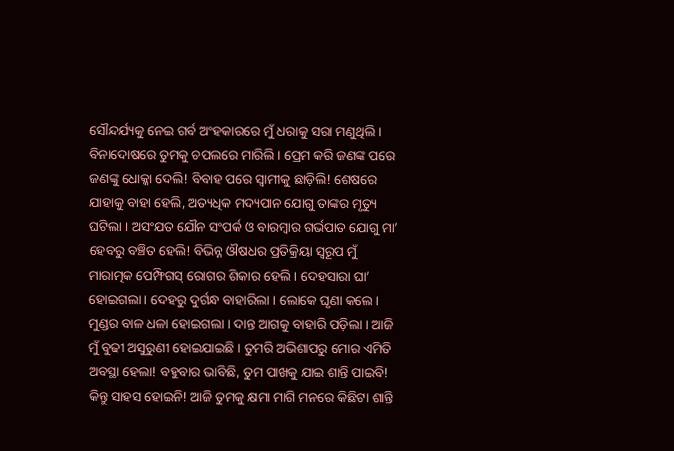ସୌନ୍ଦର୍ଯ୍ୟକୁ ନେଇ ଗର୍ବ ଅଂହକାରରେ ମୁଁ ଧରାକୁ ସରା ମଣୁଥିଲି । ବିନାଦୋଷରେ ତୁମକୁ ଚପଲରେ ମାରିଲି । ପ୍ରେମ କରି ଜଣଙ୍କ ପରେ ଜଣଙ୍କୁ ଧୋକ୍କା ଦେଲି! ବିବାହ ପରେ ସ୍ୱାମୀକୁ ଛାଡ଼ିଲି! ଶେଷରେ ଯାହାକୁ ବାହା ହେଲି, ଅତ୍ୟଧିକ ମଦ୍ୟପାନ ଯୋଗୁ ତାଙ୍କର ମୃତ୍ୟୁ ଘଟିଲା । ଅସଂଯତ ଯୌନ ସଂପର୍କ ଓ ବାରମ୍ବାର ଗର୍ଭପାତ ଯୋଗୁ ମା’ ହେବରୁ ବଞ୍ଚିତ ହେଲି! ବିଭିନ୍ନ ଔଷଧର ପ୍ରତିକ୍ରିୟା ସ୍ୱରୂପ ମୁଁ ମାରାତ୍ମକ ପେମ୍ଫିଗସ୍ ରୋଗର ଶିକାର ହେଲି । ଦେହସାରା ଘା’ ହୋଇଗଲା । ଦେହରୁ ଦୁର୍ଗନ୍ଧ ବାହାରିଲା । ଲୋକେ ଘୃଣା କଲେ । ମୁଣ୍ଡର ବାଳ ଧଳା ହୋଇଗଲା । ଦାନ୍ତ ଆଗକୁ ବାହାରି ପଡ଼ିଲା । ଆଜି ମୁଁ ବୁଢୀ ଅସୁରୁଣୀ ହୋଇଯାଇଛି । ତୁମରି ଅଭିଶାପରୁ ମୋର ଏମିତି ଅବସ୍ଥା ହେଲା! ବହୁବାର ଭାବିଛି, ତୁମ ପାଖକୁ ଯାଇ ଶାନ୍ତି ପାଇବି! କିନ୍ତୁ ସାହସ ହୋଇନି! ଆଜି ତୁମକୁ କ୍ଷମା ମାଗି ମନରେ କିଛିଟା ଶାନ୍ତି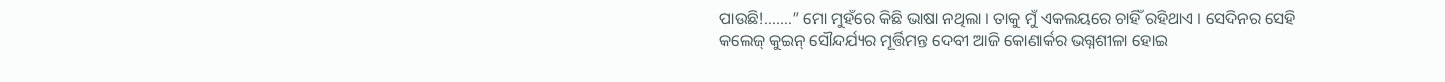ପାଉଛି!…….” ମୋ ମୁହଁରେ କିଛି ଭାଷା ନଥିଲା । ତାକୁ ମୁଁ ଏକଲୟରେ ଚାହିଁ ରହିଥାଏ । ସେଦିନର ସେହି କଲେଜ୍ କୁଇନ୍ ସୌନ୍ଦର୍ଯ୍ୟର ମୂର୍ତ୍ତିମନ୍ତ ଦେବୀ ଆଜି କୋଣାର୍କର ଭଗ୍ନଶୀଳା ହୋଇ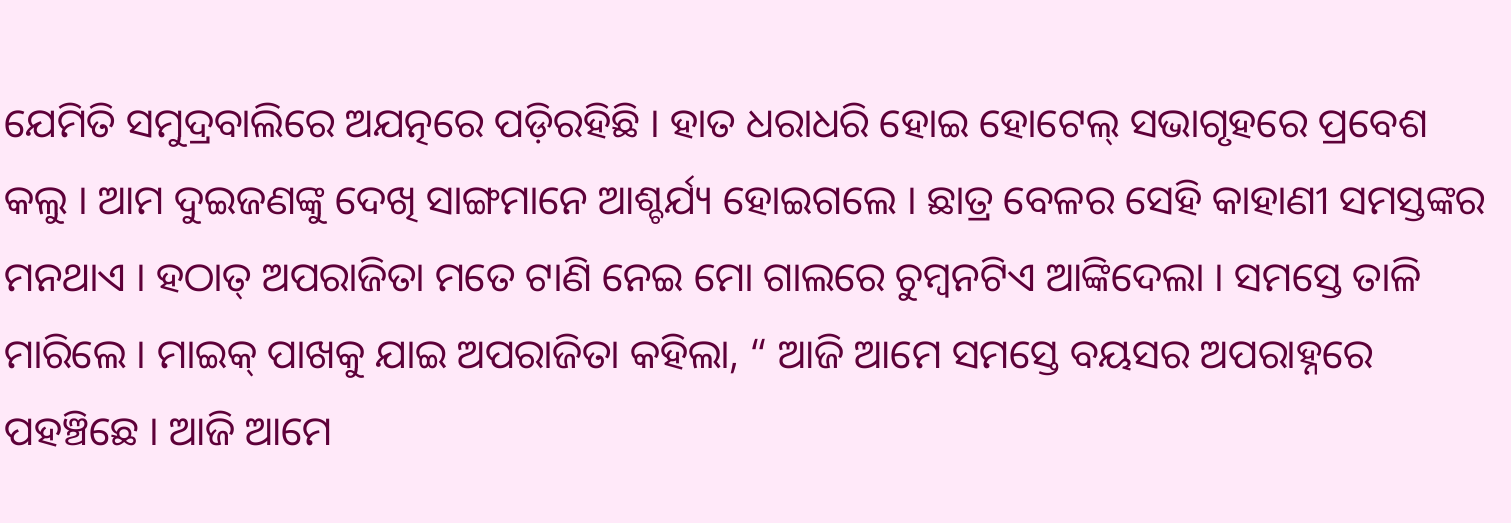ଯେମିତି ସମୁଦ୍ରବାଲିରେ ଅଯତ୍ନରେ ପଡ଼ିରହିଛି । ହାତ ଧରାଧରି ହୋଇ ହୋଟେଲ୍ ସଭାଗୃହରେ ପ୍ରବେଶ କଲୁ । ଆମ ଦୁଇଜଣଙ୍କୁ ଦେଖି ସାଙ୍ଗମାନେ ଆଶ୍ଚର୍ଯ୍ୟ ହୋଇଗଲେ । ଛାତ୍ର ବେଳର ସେହି କାହାଣୀ ସମସ୍ତଙ୍କର ମନଥାଏ । ହଠାତ୍ ଅପରାଜିତା ମତେ ଟାଣି ନେଇ ମୋ ଗାଲରେ ଚୁମ୍ବନଟିଏ ଆଙ୍କିଦେଲା । ସମସ୍ତେ ତାଳି ମାରିଲେ । ମାଇକ୍ ପାଖକୁ ଯାଇ ଅପରାଜିତା କହିଲା, “ ଆଜି ଆମେ ସମସ୍ତେ ବୟସର ଅପରାହ୍ନରେ ପହଞ୍ଚିଛେ । ଆଜି ଆମେ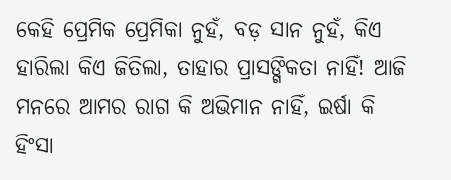କେହି ପ୍ରେମିକ ପ୍ରେମିକା ନୁହଁ, ବଡ଼ ସାନ ନୁହଁ, କିଏ ହାରିଲା କିଏ ଜିତିଲା, ତାହାର ପ୍ରାସଙ୍ଗିକତା ନାହିଁ! ଆଜି ମନରେ ଆମର ରାଗ କି ଅଭିମାନ ନାହିଁ, ଇର୍ଷା କି ହିଂସା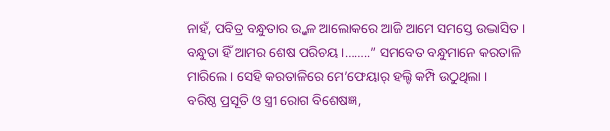ନାହଁ, ପବିତ୍ର ବନ୍ଧୁତାର ଉ୍ଜ୍ୱଳ ଆଲୋକରେ ଆଜି ଆମେ ସମସ୍ତେ ଉଦ୍ଭାସିତ । ବନ୍ଧୁତା ହିଁ ଆମର ଶେଷ ପରିଚୟ ।……..” ସମବେତ ବନ୍ଧୁମାନେ କରତାଳି ମାରିଲେ । ସେହି କରତାଳିରେ ମେ’ଫେୟାର୍ ହଲ୍ଟି କମ୍ପି ଉଠୁଥିଲା ।
ବରିଷ୍ଠ ପ୍ରସୂତି ଓ ସ୍ତ୍ରୀ ରୋଗ ବିଶେଷଜ୍ଞ,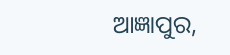ଆଜ୍ଞାପୁର,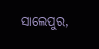ସାଲେପୁର,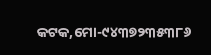କଟକ,ମୋ-୯୪୩୭୨୩୫୩୮୬